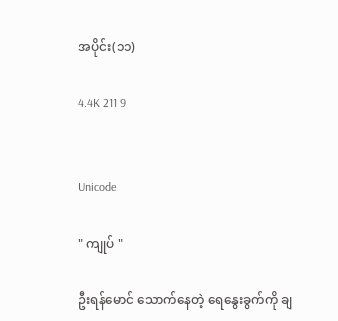အပိုင်း(၁၁)

4.4K 211 9


Unicode

" ကျုပ် "

ဦးရန်မောင် သောက်နေတဲ့ ရေနွေးခွက်ကို ချ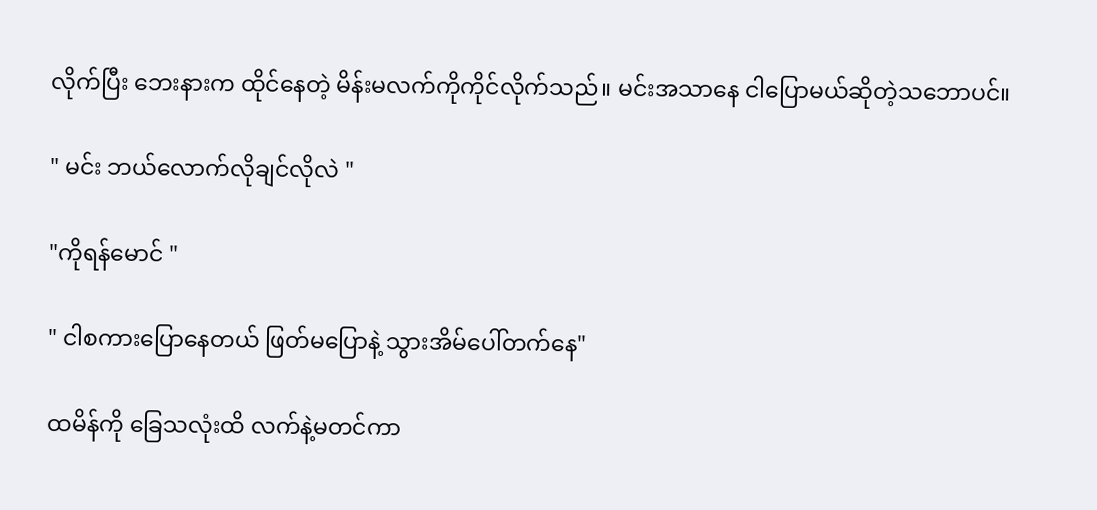လိုက်ပြီး ဘေးနားက ထိုင်နေတဲ့ မိန်းမလက်ကိုကိုင်လိုက်သည်။ မင်းအသာနေ ငါပြောမယ်ဆိုတဲ့သဘောပင်။

" မင်း ဘယ်လောက်လိုချင်လိုလဲ "

"ကိုရန်မောင် "

" ငါစကားပြောနေတယ် ဖြတ်မပြောနဲ့ သွားအိမ်ပေါ်တက်နေ"

ထမိန်ကို ခြေသလုံးထိ လက်နဲ့မတင်ကာ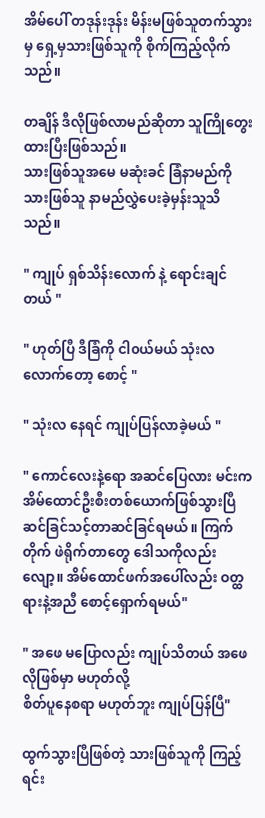အိမ်ပေါ် တဒုန်းဒုန်း မိန်းမဖြစ်သူတက်သွားမှ ရှေ့မှသားဖြစ်သူကို စိုက်ကြည့်လိုက်သည်။

တချိန် ဒီလိုဖြစ်လာမည်ဆိုတာ သူကြိုတွေးထားပြီးဖြစ်သည်။
သားဖြစ်သူအမေ မဆုံးခင် ခြံနာမည်ကို သားဖြစ်သူ နာမည်လွှဲပေးခဲ့မှန်းသူသိသည်။

" ကျုပ် ရှစ်သိန်းလောက် နဲ့ ရောင်းချင်တယ် "

" ဟုတ်ပြီ ဒီခြံကို ငါ၀ယ်မယ် သုံးလလောက်တော့ စောင့် "

" သုံးလ နေရင် ကျုပ်ပြန်လာခဲ့မယ် "

" ကောင်လေးနဲ့ရော အဆင်ပြေလား မင်းက အိမ်ထောင်ဦးစီးတစ်ယောက်ဖြစ်သွားပြီ ဆင်ခြင်သင့်တာဆင်ခြင်ရမယ်။ ကြက်တိုက် ဖဲရိုက်တာတွေ ဒေါသကိုလည်းလျော့။ အိမ်ထောင်ဖက်အပေါ်လည်း ဝတ္ထရားနဲ့အညီ စောင့်ရှောက်ရမယ်"

" အဖေ မပြောလည်း ကျုပ်သိတယ် အဖေလိုဖြစ်မှာ မဟုတ်လို့
စိတ်ပူနေစရာ မဟုတ်ဘူး ကျုပ်ပြန်ပြီ"

ထွက်သွားပြီဖြစ်တဲ့ သားဖြစ်သူကို ကြည့်ရင်း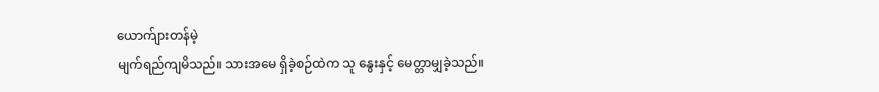ယောက်ျားတန်မဲ့
မျက်ရည်ကျမိသည်။ သားအမေ ရှိခဲ့စဉ်ထဲက သူ နွေးနှင့် မေတ္တာမျှခဲ့သည်။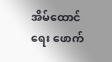အိမ်ထောင်ရေး ဖောက်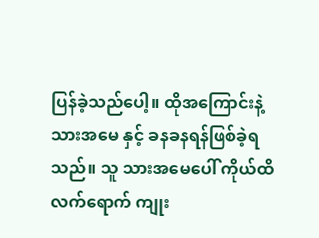ပြန်ခဲ့သည်ပေါ့။ ထိုအကြောင်းနဲ့
သားအမေ နှင့် ခနခနရန်ဖြစ်ခဲ့ရသည်။ သူ သားအမေပေါ် ကိုယ်ထိလက်ရောက် ကျုး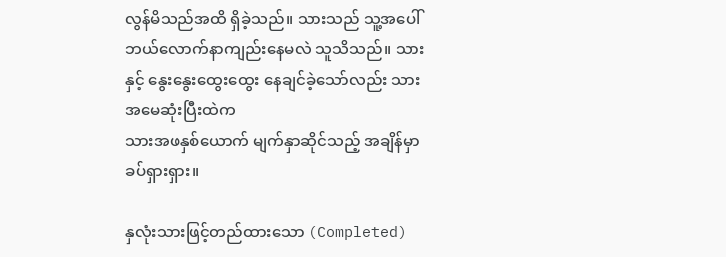လွန်မိသည်အထိ ရှိခဲ့သည်။ သားသည် သူ့အပေါ် ဘယ်လောက်နာကျည်းနေမလဲ သူသိသည်။ သားနှင့် နွေးနွေးထွေးထွေး နေချင်ခဲ့သော်လည်း သားအမေဆုံးပြီးထဲက
သားအဖနှစ်ယောက် မျက်နှာဆိုင်သည့် အချိန်မှာ ခပ်ရှားရှား။

နှလုံးသားဖြင့်တည်ထားသော (Completed)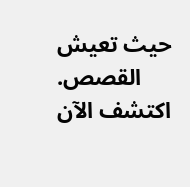حيث تعيش القصص. اكتشف الآن